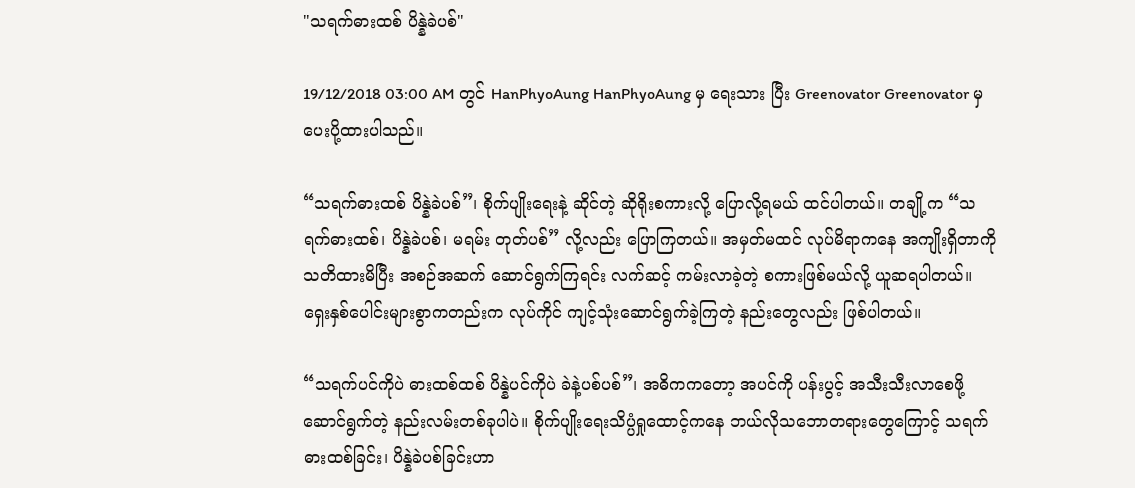"သရက်ဓားထစ် ပိန္နဲခဲပစ်"

19/12/2018 03:00 AM တွင် HanPhyoAung HanPhyoAung မှ ရေးသား ပြီး Greenovator Greenovator မှ ပေးပို့ထားပါသည်။

“သရက်ဓားထစ် ပိန္နဲခဲပစ်”၊ စိုက်ပျိုးရေးနဲ့ ဆိုင်တဲ့ ဆိုရိုးစကားလို့ ပြောလို့ရမယ် ထင်ပါတယ်။ တချို့က “သရက်ဓားထစ်၊ ပိန္နဲခဲပစ်၊ မရမ်း တုတ်ပစ်” လို့လည်း ပြောကြတယ်။ အမှတ်မထင် လုပ်မိရာကနေ အကျိုးရှိတာကို သတိထားမိပြီး အစဉ်အဆက် ဆောင်ရွက်ကြရင်း လက်ဆင့် ကမ်းလာခဲ့တဲ့ စကားဖြစ်မယ်လို့ ယူဆရပါတယ်။ ရှေးနှစ်ပေါင်းများစွာကတည်းက လုပ်ကိုင် ကျင့်သုံးဆောင်ရွက်ခဲ့ကြတဲ့ နည်းတွေလည်း ဖြစ်ပါတယ်။

“သရက်ပင်ကိုပဲ ဓားထစ်ထစ် ပိန္နဲပင်ကိုပဲ ခဲနဲ့ပစ်ပစ်”၊ အဓိကကတော့ အပင်ကို ပန်းပွင့် အသီးသီးလာစေဖို့ဆောင်ရွက်တဲ့ နည်းလမ်းတစ်ခုပါပဲ။ စိုက်ပျိုးရေးသိပ္ပံရှုထောင့်ကနေ ဘယ်လိုသဘောတရားတွေကြောင့် သရက်ဓားထစ်ခြင်း၊ ပိန္နဲခဲပစ်ခြင်းဟာ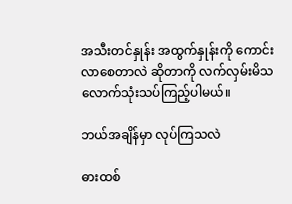အသီးတင်နှုန်း အထွက်နှုန်းကို ကောင်းလာစေတာလဲ ဆိုတာကို လက်လှမ်းမိသလောက်သုံးသပ်ကြည့်ပါမယ်။

ဘယ်အချိန်မှာ လုပ်ကြသလဲ

ဓားထစ်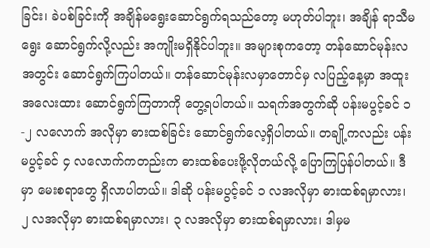ခြင်း၊ ခဲပစ်ခြင်းကို အချိန်မရွေးဆောင်ရွက်ရသည်တော့ မဟုတ်ပါဘူး၊ အချိန် ရာသီမရွေး ဆောင်ရွက်လို့လည်း အကျိုးမရှိနိုင်ပါဘူး။ အများစုကတော့ တန်ဆောင်မုန်းလ အတွင်း ဆောင်ရွက်ကြပါတယ်။ တန်ဆောင်မုန်းလမှာတောင်မှ လပြည့်နေ့မှာ အထူး အလေးထား ဆောင်ရွက်ကြတာကို တွေ့ရပါတယ်။ သရက်အတွက်ဆို ပန်းမပွင့်ခင် ၁-၂ လလောက် အလိုမှာ ဓားထစ်ခြင်း ဆောင်ရွက်လေ့ရှိပါတယ်။ တချို့ကလည်း ပန်းမပွင့်ခင် ၄ လလောက်ကတည်းက ဓားထစ်ပေးဖို့လိုတယ်လို့ ပြောကြပြန်ပါတယ်။ ဒီမှာ မေးစရာတွေ ရှိလာပါတယ်။ ဒါဆို ပန်းမပွင့်ခင် ၁ လအလိုမှာ ဓားထစ်ရမှာလား၊ ၂ လအလိုမှာ ဓားထစ်ရမှာလား၊ ၃ လအလိုမှာ ဓားထစ်ရမှာလား၊ ဒါမှမ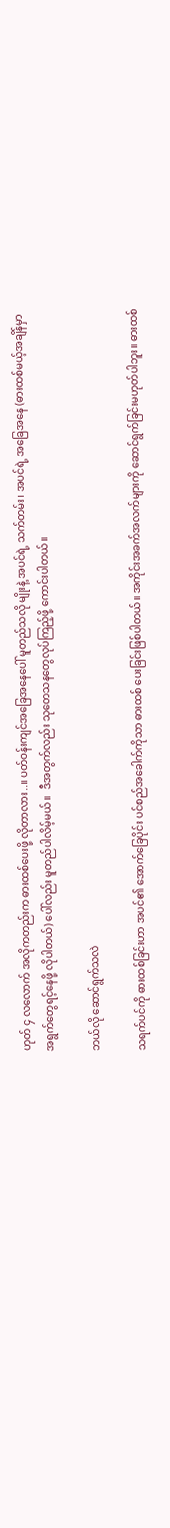ဟုတ် ၄ လလောက် အလိုကတည်းက ဓားထစ်ပေးဖို့ လိုတာလား..။ ပတ်ဝန်းကျင်အခြေအနေပေါ် မူတည်သလို မျိုးနဲ့ အပင်ရဲ့ သက်တမ်း၊ အပင်ရဲ့ အခြေအနေ (ဓားထစ်မယ့်အချိန်မှာ အရွက်တွေရင့်နေဖို့ လိုပါတယ်) ပေါ်လည်း မူတည်ပါလိမ့်မယ်။  ဒီအတွက်လည်း သုတေသနတွေလုပ်ကြည့်ဖို့ ကောင်းပါတယ်။

ဘယ်လို ဆောင်ရွက်သလဲ

သရက်ပင်ကို ဓားထစ်ခြင်းဟာ အပင်၏ အောက်ခြေပိုင်း ပင်စည်အခေါက်ကိုသာ ဓားထစ် ပေးခြင်းဖြစ်ပါတယ်။ အကိုင်းအခက်အလက်များကို ဆောင်ရွက်ခြင်းမဟုတ်ပါဘူး။ ဓားထစ်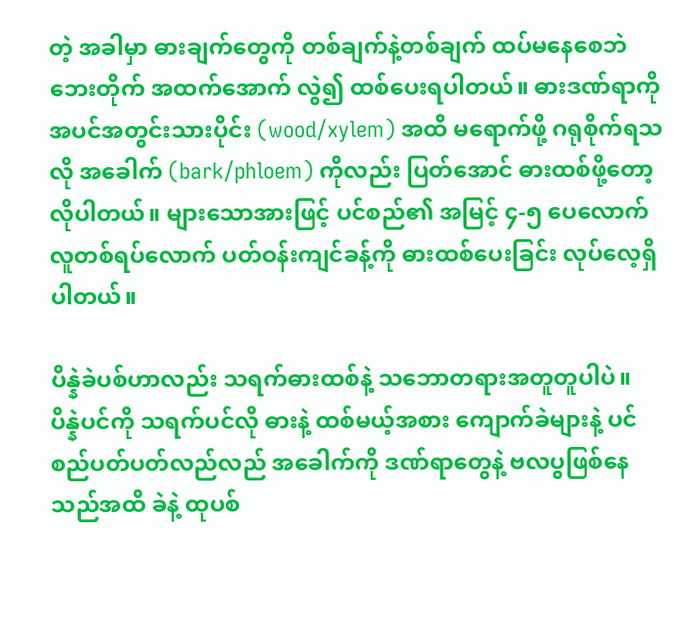တဲ့ အခါမှာ ဓားချက်တွေကို တစ်ချက်နဲ့တစ်ချက် ထပ်မနေစေဘဲ ဘေးတိုက် အထက်အောက် လွဲ၍ ထစ်ပေးရပါတယ်။ ဓားဒဏ်ရာကို အပင်အတွင်းသားပိုင်း (wood/xylem) အထိ မရောက်ဖို့ ဂရုစိုက်ရသလို အခေါက် (bark/phloem) ကိုလည်း ပြတ်အောင် ဓားထစ်ဖို့တော့ လိုပါတယ်။ များသောအားဖြင့် ပင်စည်၏ အမြင့် ၄-၅ ပေလောက် လူတစ်ရပ်လောက် ပတ်ဝန်းကျင်ခန့်ကို ဓားထစ်ပေးခြင်း လုပ်လေ့ရှိပါတယ်။

ပိန္နဲခဲပစ်ဟာလည်း သရက်ဓားထစ်နဲ့ သဘောတရားအတူတူပါပဲ။ ပိန္နဲပင်ကို သရက်ပင်လို ဓားနဲ့ ထစ်မယ့်အစား ကျောက်ခဲများနဲ့ ပင်စည်ပတ်ပတ်လည်လည် အခေါက်ကို ဒဏ်ရာတွေနဲ့ ဗလပွဖြစ်နေသည်အထိ ခဲနဲ့ ထုပစ်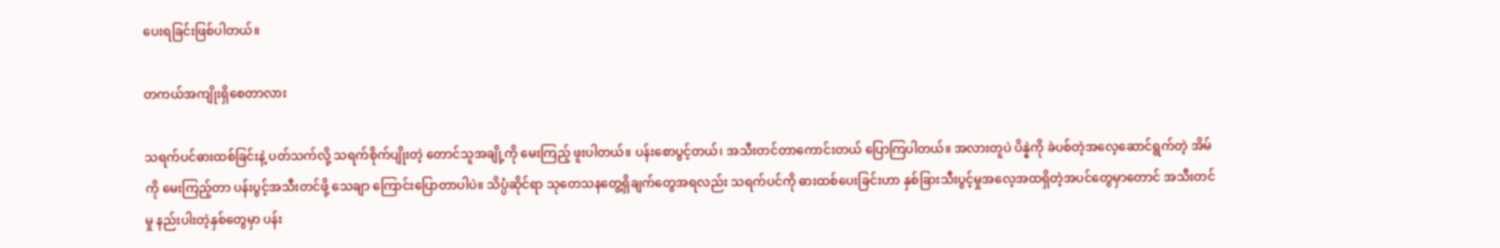ပေးရခြင်းဖြစ်ပါတယ်။

တကယ်အကျိုးရှိစေတာလား

သရက်ပင်ဓားထစ်ခြင်းနဲ့ ပတ်သက်လို့ သရက်စိုက်ပျိုးတဲ့ တောင်သူအချို့ကို မေးကြည့် ဖူးပါတယ်။ ပန်းစောပွင့်တယ်၊ အသီးတင်တာကောင်းတယ် ပြောကြပါတယ်။ အလားတူပဲ ပိန္နဲကို ခဲပစ်တဲ့အလေ့ဆောင်ရွက်တဲ့ အိမ်ကို မေးကြည့်တာ ပန်းပွင့်အသီးတင်ဖို့ သေချာ ကြောင်းပြောတာပါပဲ။ သိပ္ပံဆိုင်ရာ သုတေသနတွေ့ရှိချက်တွေအရလည်း သရက်ပင်ကို ဓားထစ်ပေးခြင်းဟာ နှစ်ခြားသီးပွင့်မှုအလေ့အထရှိတဲ့အပင်တွေမှာတောင် အသီးတင်မှု နည်းပါးတဲ့နှစ်တွေမှာ ပန်း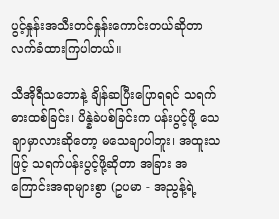ပွင့်နှုန်းအသီးတင်နှုန်းကောင်းတယ်ဆိုတာ လက်ခံထားကြပါတယ်။

သီအိုရီသဘောနဲ့ ချိန်ဆပြီးပြောရရင် သရက်ဓားထစ်ခြင်း၊ ပိန္နဲခဲပစ်ခြင်းက ပန်းပွင့်ဖို့ သေချာမှာလားဆိုတော့ မသေချာပါဘူး၊ အထူးသဖြင့် သရက်ပန်းပွင့်ဖို့ဆိုတာ အခြား အကြောင်းအရာများစွာ (ဥပမာ - အညွန့်ရဲ့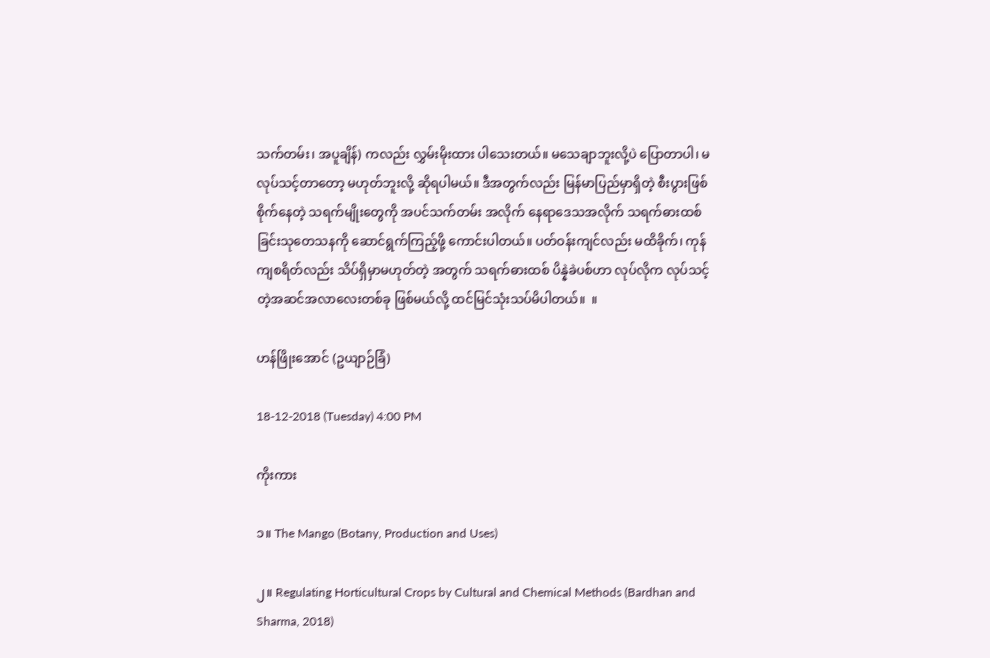သက်တမ်း၊ အပူချိန်) ကလည်း လွှမ်းမိုးထား ပါသေးတယ်။ မသေချာဘူးလို့ပဲ ပြောတာပါ၊ မလုပ်သင့်တာတော့ မဟုတ်ဘူးလို့ ဆိုရပါမယ်။ ဒီအတွက်လည်း မြန်မာပြည်မှာရှိတဲ့ စီးပွားဖြစ်စိုက်နေတဲ့ သရက်မျိုးတွေကို အပင်သက်တမ်း အလိုက် နေရာဒေသအလိုက် သရက်ဓားထစ်ခြင်းသုတေသနကို ဆောင်ရွက်ကြည့်ဖို့ ကောင်းပါတယ်။ ပတ်ဝန်းကျင်လည်း မထိခိုက်၊ ကုန်ကျစရိတ်လည်း သိပ်ရှိမှာမဟုတ်တဲ့ အတွက် သရက်ဓားထစ် ပိန္နဲခဲပစ်ဟာ လုပ်လိုက လုပ်သင့်တဲ့အဆင်အလာလေးတစ်ခု ဖြစ်မယ်လို့ ထင်မြင်သုံးသပ်မိပါတယ်။  ။

ဟန်ဖြိုးအောင် (ဥယျာဉ်ခြံ)

18-12-2018 (Tuesday) 4:00 PM

ကိုးကား

၁။ The Mango (Botany, Production and Uses)

၂။ Regulating Horticultural Crops by Cultural and Chemical Methods (Bardhan and Sharma, 2018)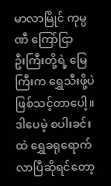မာလာမြိုင် ကုမ္ပဏီ ကြော်ငြာ
ဦးကြီးတို့ရဲ့ မြေကြီးက ရွှေသီးဖို့ပဲ ဖြစ်သင့်တာပေါ့။ ဒါပေမဲ့ စပါးခင်းထဲ ရွှေခရုရောက်လာပြီဆိုရင်တော့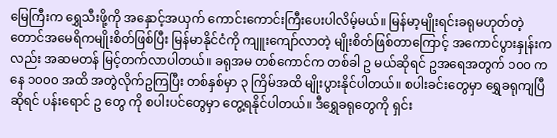မြေကြီးက ရွှေသီးဖို့ကို အနှောင့်အယှက် ကောင်းကောင်းကြီးပေးပါလိမ့်မယ်။ မြန်မာ့မျိုးရင်းခရုမဟုတ်တဲ့ တောင်အမေရိကမျိုးစိတ်ဖြစ်ပြီး မြန်မာနိုင်ငံကို ကျူးကျော်လာတဲ့ မျိုးစိတ်ဖြစ်တာကြောင့် အကောင်ပွားနှုန်းကလည်း အဆမတန် မြင့်တက်လာပါတယ်။ ခရုအမ တစ်ကောင်က တစ်ခါ ဥ မယ်ဆိုရင် ဥအရေအတွက် ၁၀၀ ကနေ ၁၀၀၀ အထိ အတွဲလိုက်ဥကြပြီး တစ်နှစ်မှာ ၃ ကြိမ်အထိ မျိုးပွားနိုင်ပါတယ်။ စပါးခင်းတွေမှာ ရွှေခရုကျပြီဆိုရင် ပန်းရောင် ဥ တွေ ကို စပါးပင်တွေမှာ တွေ့ရနိုင်ပါတယ်။ ဒီရွှေခရုတွေကို ရှင်း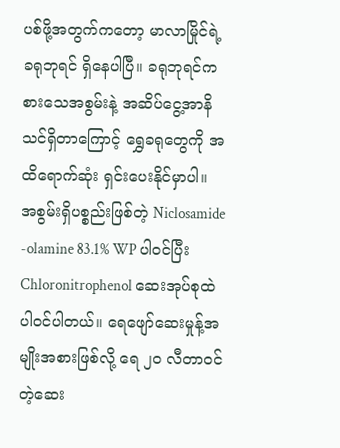ပစ်ဖို့အတွက်ကတော့ မာလာမြိုင်ရဲ့ ခရုဘုရင် ရှိနေပါပြီ။ ခရုဘုရင်က စားသေအစွမ်းနဲ့ အဆိပ်ငွေ့အာနိသင်ရှိတာကြောင့် ရွှေခရုတွေကို အထိရောက်ဆုံး ရှင်းပေးနိုင်မှာပါ။ အစွမ်းရှိပစ္စည်းဖြစ်တဲ့ Niclosamide -olamine 83.1% WP ပါဝင်ပြီး Chloronitrophenol ဆေးအုပ်စုထဲ ပါဝင်ပါတယ်။ ရေဖျော်ဆေးမှုန့်အမျိုးအစားဖြစ်လို့ ရေ ၂၀ လီတာဝင်တဲ့ဆေး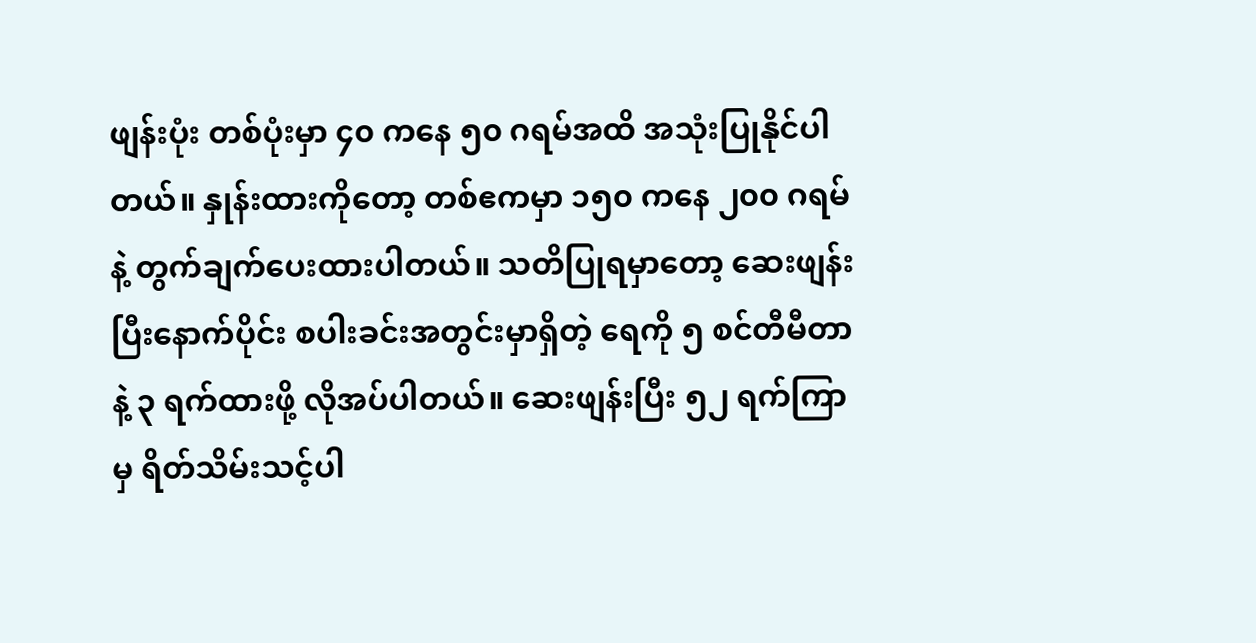ဖျန်းပုံး တစ်ပုံးမှာ ၄၀ ကနေ ၅၀ ဂရမ်အထိ အသုံးပြုနိုင်ပါတယ်။ နှုန်းထားကိုတော့ တစ်ဧကမှာ ၁၅၀ ကနေ ၂၀၀ ဂရမ်နဲ့ တွက်ချက်ပေးထားပါတယ်။ သတိပြုရမှာတော့ ဆေးဖျန်းပြီးနောက်ပိုင်း စပါးခင်းအတွင်းမှာရှိတဲ့ ရေကို ၅ စင်တီမီတာနဲ့ ၃ ရက်ထားဖို့ လိုအပ်ပါတယ်။ ဆေးဖျန်းပြီး ၅၂ ရက်ကြာမှ ရိတ်သိမ်းသင့်ပါ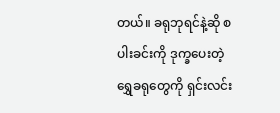တယ်။ ခရုဘုရင်နဲ့ဆို စပါးခင်းကို ဒုက္ခပေးတဲ့ ရွှေခရုတွေကို ရှင်းလင်း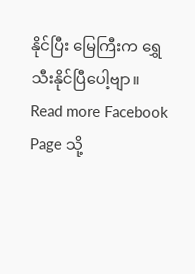နိုင်ပြီး မြေကြီးက ရွှေသီးနိုင်ပြီပေါ့ဗျာ။
Read more Facebook Page သို့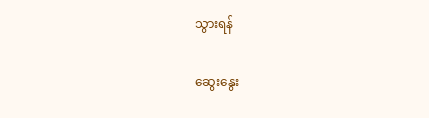သွားရန်

ဆွေးနွေး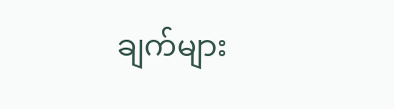ချက်များ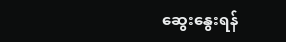ဆွေးနွေးရန်